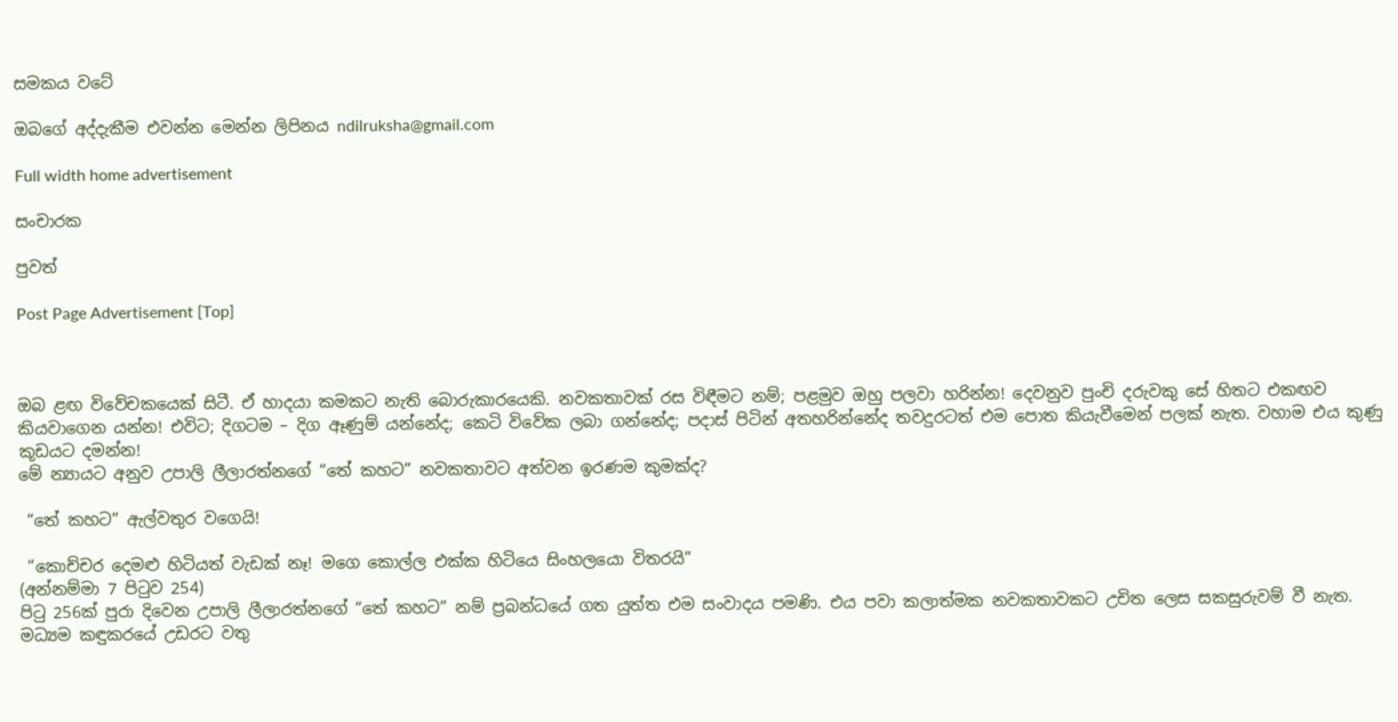සමකය වටේ

ඔබගේ අද්දැකීම එවන්න මෙන්න ලිපිනය ndilruksha@gmail.com

Full width home advertisement

සංචාරක

පුවත්

Post Page Advertisement [Top]



ඔබ ළඟ විවේචකයෙක් සිටී. ඒ හාදයා කමකට නැති බොරුකාරයෙකි. නවකතාවක් රස විඳීමට නම්; පළමුව ඔහු පලවා හරින්න! දෙවනුව පුංචි දරුවකු සේ හිතට එකඟව කියවාගෙන යන්න! එවිට; දිගටම – දිග ඈණුම් යන්නේද; කෙටි විවේක ලබා ගන්නේද; පදාස් පිටින් අතහරින්නේද තවදුරටත් එම පොත කියැවීමෙන් පලක් නැත. වහාම එය කුණු කූඩයට දමන්න!
මේ න්‍යායට අනුව උපාලි ලීලාරත්නගේ “තේ කහට” නවකතාවට අත්වන ඉරණම කුමක්ද?

 “තේ කහට” ඇල්වතුර වගෙයි!

 “කොච්චර දෙමළු හිටියත් වැඩක් නෑ! මගෙ කොල්ල එක්ක හිටියෙ සිංහලයො විතරයි”
(අන්නම්මා 7 පිටුව 254)
පිටු 256ක් පුරා දිවෙන උපාලි ලීලාරත්නගේ “තේ කහට” නම් ප්‍රබන්ධයේ ගත යුත්ත එම සංවාදය පමණි. එය පවා කලාත්මක නවකතාවකට උචිත ලෙස සකසුරුවම් වී නැත. මධ්‍යම කඳුකරයේ උඩරට වතු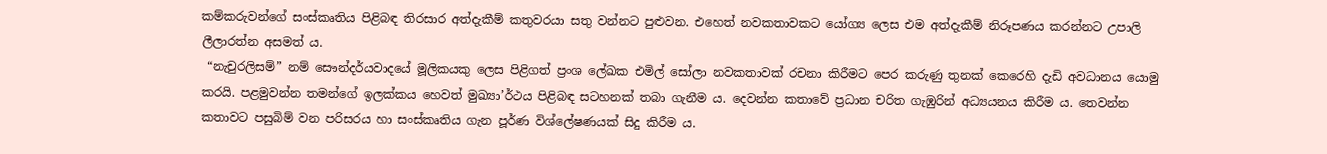කම්කරුවන්ගේ සංස්කෘතිය පිළිබඳ තිරසාර අත්දැකීම් කතුවරයා සතු වන්නට පුළුවන. එහෙත් නවකතාවකට යෝග්‍ය ලෙස එම අත්දැකීම් නිරූපණය කරන්නට උපාලි ලීලාරත්න අසමත් ය.
 “නැචුරලිසම්” නම් සෞන්දර්යවාදයේ මූලිකයකු ලෙස පිළිගත් ප්‍රංශ ලේඛක එමිල් සෝලා නවකතාවක් රචනා කිරීමට පෙර කරුණු තුනක් කෙරෙහි දැඩි අවධානය යොමු කරයි. පළමුවන්න තමන්ගේ ඉලක්කය හෙවත් මුඛ්‍යා’ර්ථය පිළිබඳ සටහනක් තබා ගැනීම ය. දෙවන්න කතාවේ ප්‍රධාන චරිත ගැඹුරින් අධ්‍යයනය කිරීම ය. තෙවන්න කතාවට පසුබිම් වන පරිසරය හා සංස්කෘතිය ගැන පූර්ණ විශ්ලේෂණයක් සිදු කිරීම ය.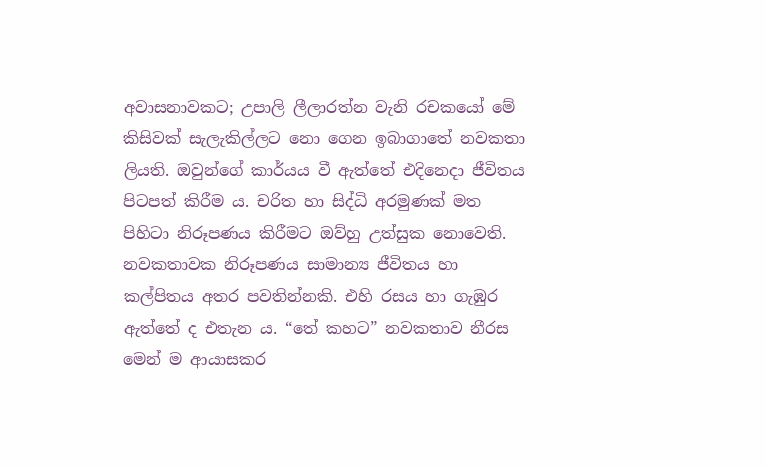අවාසනාවකට; උපාලි ලීලාරත්න වැනි රචකයෝ මේ කිසිවක් සැලැකිල්ලට නො ගෙන ඉබාගාතේ නවකතා ලියති. ඔවුන්ගේ කාර්යය වී ඇත්තේ එදිනෙදා ජීවිතය පිටපත් කිරීම ය. චරිත හා සිද්ධි අරමුණක් මත පිහිටා නිරූපණය කිරීමට ඔව්හු උත්සුක නොවෙති. නවකතාවක නිරූපණය සාමාන්‍ය ජීවිතය හා කල්පිතය අතර පවතින්නකි. එහි රසය හා ගැඹුර ඇත්තේ ද එතැන ය. “තේ කහට” නවකතාව නීරස මෙන් ම ආයාසකර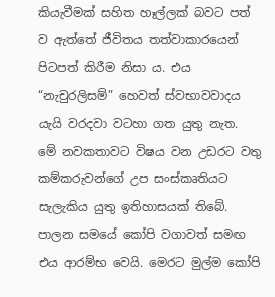කියැවීමක් සහිත හෑල්ලක් බවට පත් ව ඇත්තේ ජීවිතය තත්වාකාරයෙන් පිටපත් කිරීම නිසා ය. එය “නැචුරලිසම්” හෙවත් ස්වභාවවාදය යැයි වරදවා වටහා ගත යුතු නැත.
මේ නවකතාවට විෂය වන උඩරට වතු කම්කරුවන්ගේ උප සංස්කෘතියට සැලැකිය යුතු ඉතිහාසයක් තිබේ. පාලන සමයේ කෝපි වගාවත් සමඟ එය ආරම්භ වෙයි. මෙරට මුල්ම කෝපි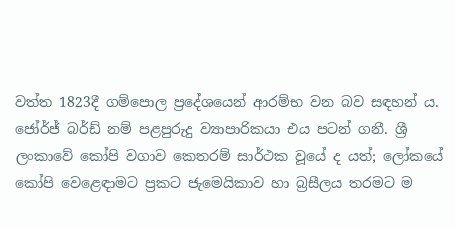වත්ත 1823දී ගම්පොල ප්‍රදේශයෙන් ආරම්භ වන බව සඳහන් ය. ජෝර්ජ් බර්ඩ් නම් පළපුරුදු ව්‍යාපාරිකයා එය පටන් ගනී. ශ්‍රී ලංකාවේ කෝපි වගාව කෙතරම් සාර්ථක වූයේ ද යත්; ලෝකයේ කෝපි වෙළෙඳාමට ප්‍රකට ජැමෙයිකාව හා බ්‍රසීලය තරමට ම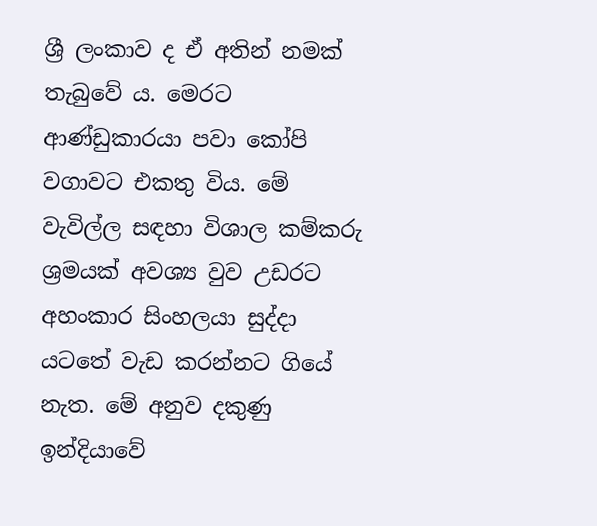ශ්‍රී ලංකාව ද ඒ අතින් නමක් තැබුවේ ය. මෙරට ආණ්ඩුකාරයා පවා කෝපි වගාවට එකතු විය. මේ වැවිල්ල සඳහා විශාල කම්කරු ශ්‍රමයක් අවශ්‍ය වුව උඩරට අහංකාර සිංහලයා සුද්දා යටතේ වැඩ කරන්නට ගියේ නැත. මේ අනුව දකුණු ඉන්දියාවේ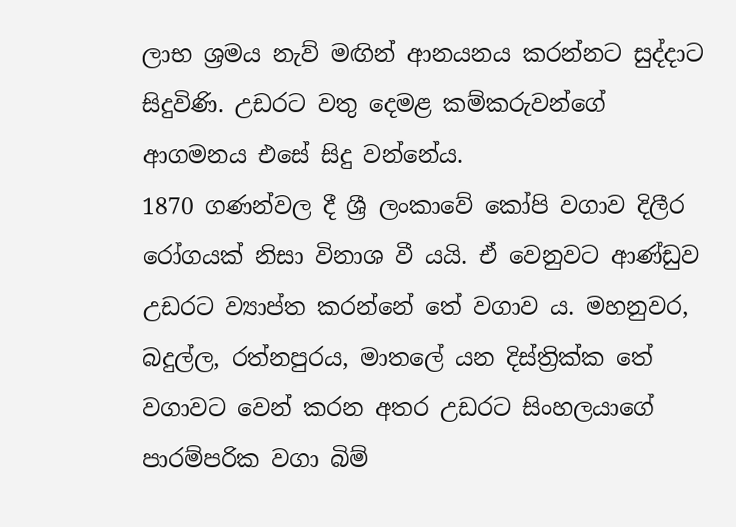ලාභ ශ්‍රමය නැව් මඟින් ආනයනය කරන්නට සුද්දාට සිදුවිණි. උඩරට වතු දෙමළ කම්කරුවන්ගේ ආගමනය එසේ සිදු වන්නේය.
1870 ගණන්වල දී ශ්‍රී ලංකාවේ කෝපි වගාව දිලීර රෝගයක් නිසා විනාශ වී යයි. ඒ වෙනුවට ආණ්ඩුව උඩරට ව්‍යාප්ත කරන්නේ තේ වගාව ය. මහනුවර, බදුල්ල, රත්නපුරය, මාතලේ යන දිස්ත්‍රික්ක තේ වගාවට වෙන් කරන අතර උඩරට සිංහලයාගේ පාරම්පරික වගා බිම්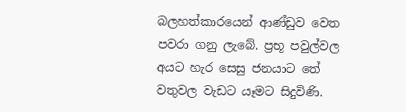බලහත්කාරයෙන් ආණ්ඩුව වෙත පවරා ගනු ලැබේ. ප්‍රභූ පවුල්වල අයට හැර සෙසු ජනයාට තේ වතුවල වැඩට යෑමට සිදුවිණි.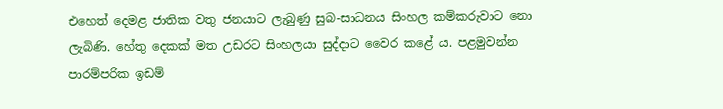එහෙත් දෙමළ ජාතික වතු ජනයාට ලැබුණු සුබ-සාධනය සිංහල කම්කරුවාට නො ලැබිණි. හේතු දෙකක් මත උඩරට සිංහලයා සුද්දාට වෛර කළේ ය. පළමුවන්න පාරම්පරික ඉඩම්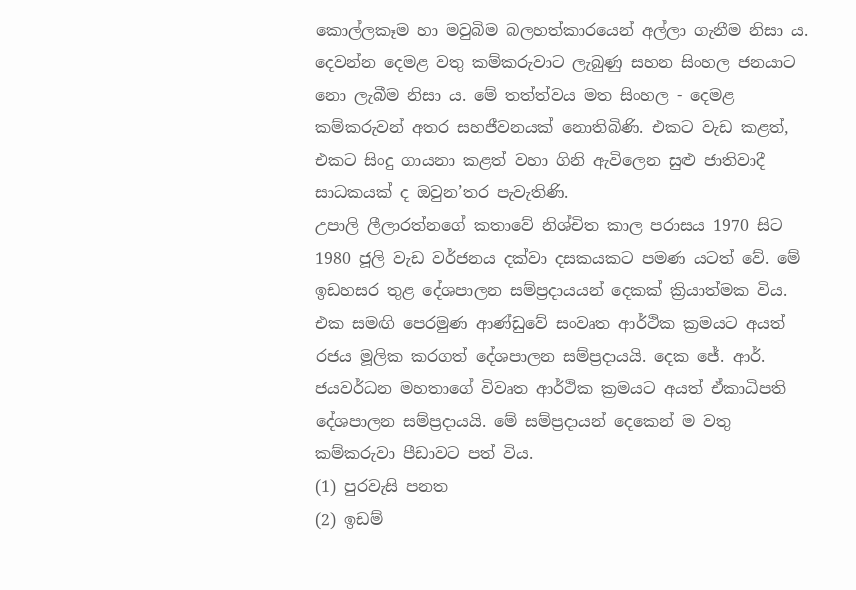කොල්ලකෑම හා මවුබිම බලහත්කාරයෙන් අල්ලා ගැනීම නිසා ය. දෙවන්න දෙමළ වතු කම්කරුවාට ලැබුණු සහන සිංහල ජනයාට නො ලැබීම නිසා ය. මේ තත්ත්වය මත සිංහල - දෙමළ කම්කරුවන් අතර සහජීවනයක් නොතිබිණි. එකට වැඩ කළත්, එකට සිංදු ගායනා කළත් වහා ගිනි ඇවිලෙන සුළු ජාතිවාදී සාධකයක් ද ඔවුන’තර පැවැතිණි.
උපාලි ලීලාරත්නගේ කතාවේ නිශ්චිත කාල පරාසය 1970 සිට 1980 ජූලි වැඩ වර්ජනය දක්වා දසකයකට පමණ යටත් වේ. මේ ඉඩහසර තුළ දේශපාලන සම්ප්‍රදායයන් දෙකක් ක්‍රියාත්මක විය. එක සමඟි පෙරමුණ ආණ්ඩුවේ සංවෘත ආර්ථික ක්‍රමයට අයත් රජය මූලික කරගත් දේශපාලන සම්ප්‍රදායයි. දෙක ජේ. ආර්. ජයවර්ධන මහතාගේ විවෘත ආර්ථික ක්‍රමයට අයත් ඒකාධිපති දේශපාලන සම්ප්‍රදායයි. මේ සම්ප්‍රදායන් දෙකෙන් ම වතු කම්කරුවා පීඩාවට පත් විය.
(1) පුරවැසි පනත
(2) ඉඩම්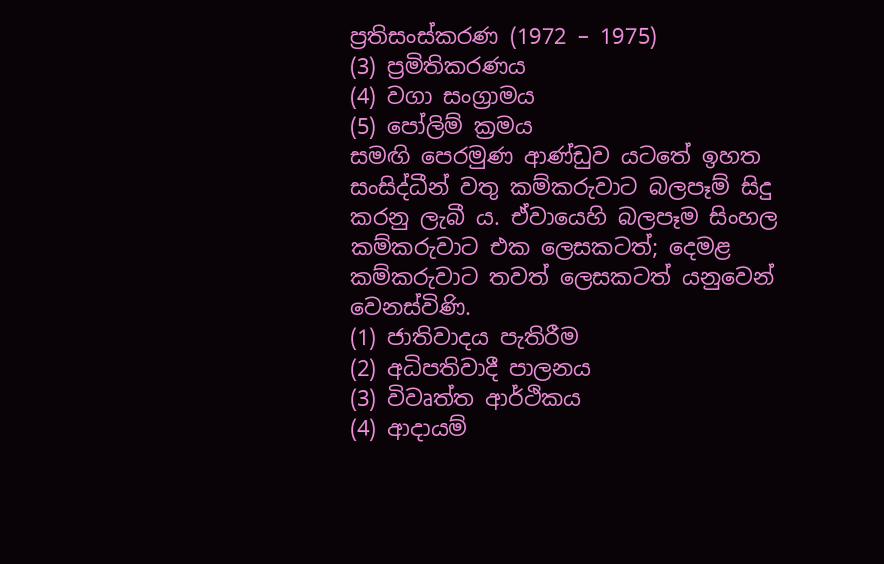ප්‍රතිසංස්කරණ (1972 – 1975)
(3) ප්‍රමිතිකරණය
(4) වගා සංග්‍රාමය
(5) පෝලිම් ක්‍රමය
සමඟි පෙරමුණ ආණ්ඩුව යටතේ ඉහත සංසිද්ධීන් වතු කම්කරුවාට බලපෑම් සිදු කරනු ලැබී ය. ඒවායෙහි බලපෑම සිංහල කම්කරුවාට එක ලෙසකටත්; දෙමළ කම්කරුවාට තවත් ලෙසකටත් යනුවෙන් වෙනස්විණි.
(1) ජාතිවාදය පැතිරීම
(2) අධිපතිවාදී පාලනය
(3) විවෘත්ත ආර්ථිකය
(4) ආදායම්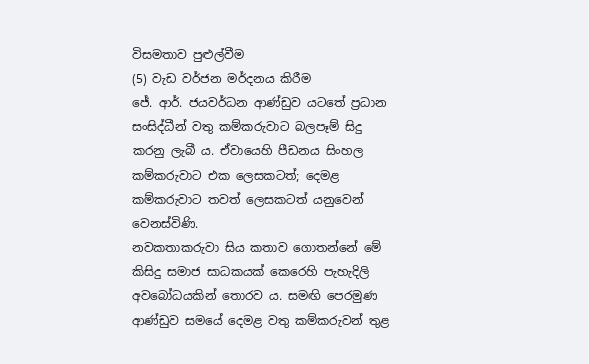විසමතාව පුළුල්වීම
(5) වැඩ වර්ජන මර්දනය කිරීම
ජේ. ආර්. ජයවර්ධන ආණ්ඩුව යටතේ ප්‍රධාන සංසිද්ධීන් වතු කම්කරුවාට බලපෑම් සිදු කරනු ලැබී ය. ඒවායෙහි පීඩනය සිංහල කම්කරුවාට එක ලෙසකටත්; දෙමළ කම්කරුවාට තවත් ලෙසකටත් යනුවෙන් වෙනස්විණි.
නවකතාකරුවා සිය කතාව ගොතන්නේ මේ කිසිදු සමාජ සාධකයක් කෙරෙහි පැහැදිලි අවබෝධයකින් තොරව ය. සමඟි පෙරමුණ ආණ්ඩුව සමයේ දෙමළ වතු කම්කරුවන් තුළ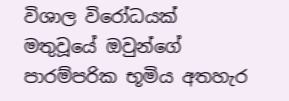විශාල විරෝධයක් මතුවූයේ ඔවුන්ගේ පාරම්පරික භූමිය අතහැර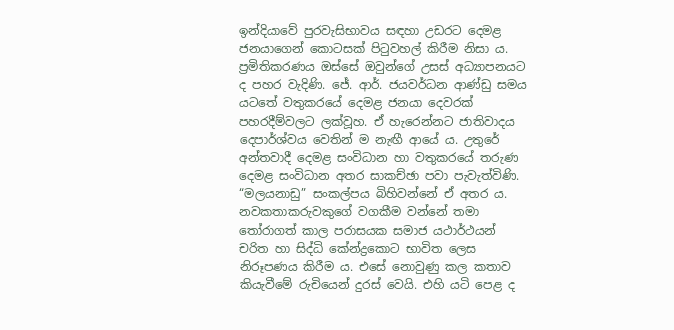ඉන්දියාවේ පුරවැසිභාවය සඳහා උඩරට දෙමළ ජනයාගෙන් කොටසක් පිටුවහල් කිරීම නිසා ය. ප්‍රමිතිකරණය ඔස්සේ ඔවුන්ගේ උසස් අධ්‍යාපනයට ද පහර වැදිණි. ජේ. ආර්. ජයවර්ධන ආණ්ඩු සමය යටතේ වතුකරයේ දෙමළ ජනයා දෙවරක් පහරදීම්වලට ලක්වූහ. ඒ හැරෙන්නට ජාතිවාදය දෙපාර්ශ්වය වෙතින් ම නැඟී ආයේ ය. උතුරේ අන්තවාදී දෙමළ සංවිධාන හා වතුකරයේ තරුණ දෙමළ සංවිධාන අතර සාකච්ඡා පවා පැවැත්විණි. “මලයනාඩු” සංකල්පය බිහිවන්නේ ඒ අතර ය.
නවකතාකරුවකුගේ වගකීම වන්නේ තමා තෝරාගත් කාල පරාසයක සමාජ යථාර්ථයන් චරිත හා සිද්ධි කේන්ද්‍රකොට භාවිත ලෙස නිරූපණය කිරීම ය. එසේ නොවුණු කල කතාව කියැවීමේ රුචියෙන් දුරස් වෙයි. එහි යටි පෙළ ද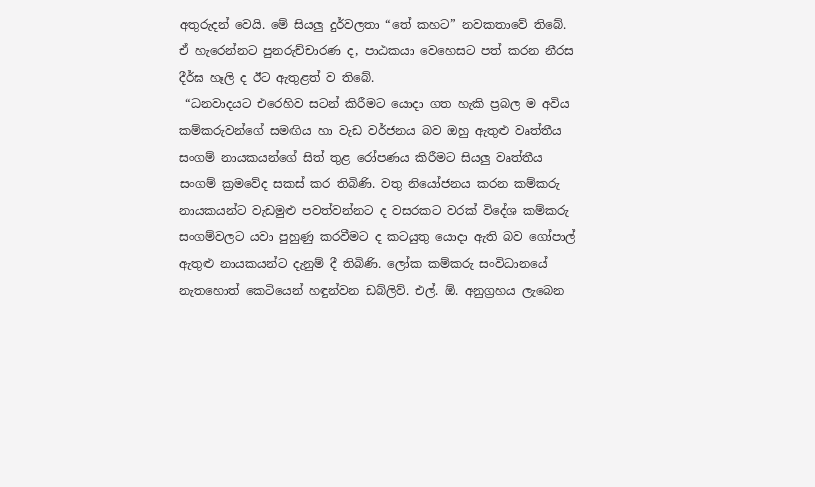අතුරුදන් වෙයි. මේ සියලු දුර්වලතා “තේ කහට” නවකතාවේ තිබේ. ඒ හැරෙන්නට පුනරුච්චාරණ ද, පාඨකයා වෙහෙසට පත් කරන නීරස දීර්ඝ හෑලි ද ඊට ඇතුළත් ව තිබේ.
 “ධනවාදයට එරෙහිව සටන් කිරීමට යොදා ගත හැකි ප්‍රබල ම අවිය කම්කරුවන්ගේ සමඟිය හා වැඩ වර්ජනය බව ඔහු ඇතුළු වෘත්තීය සංගම් නායකයන්ගේ සිත් තුළ රෝපණය කිරීමට සියලු වෘත්තීය සංගම් ක්‍රමවේද සකස් කර තිබිණි. වතු නියෝජනය කරන කම්කරු නායකයන්ට වැඩමුළු පවත්වන්නට ද වසරකට වරක් විදේශ කම්කරු සංගම්වලට යවා පුහුණු කරවීමට ද කටයුතු යොදා ඇති බව ගෝපාල් ඇතුළු නායකයන්ට දැනුම් දී තිබිණි. ලෝක කම්කරු සංවිධානයේ නැතහොත් කෙටියෙන් හඳුන්වන ඩබ්ලිව්. එල්. ඕ. අනුග්‍රහය ලැබෙන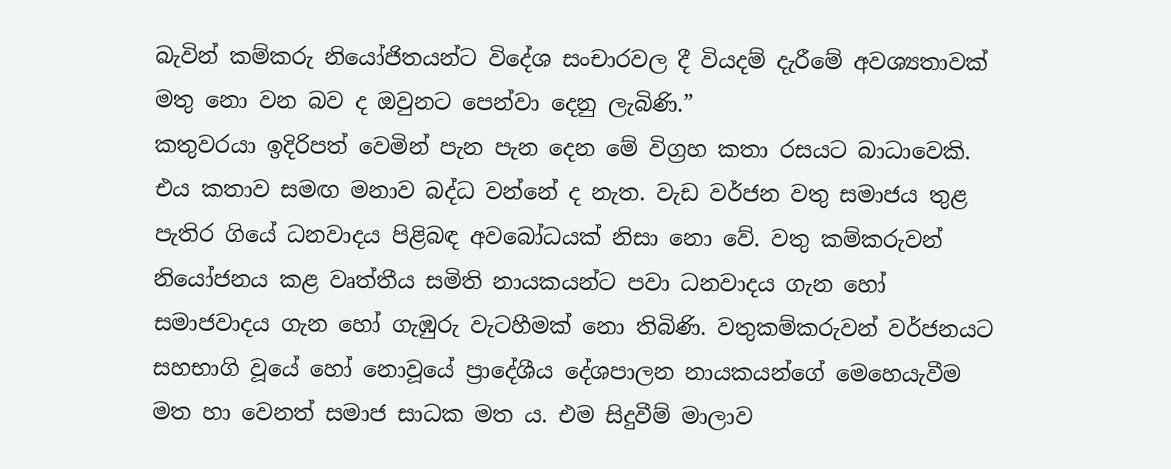බැවින් කම්කරු නියෝජිතයන්ට විදේශ සංචාරවල දී වියදම් දැරීමේ අවශ්‍යතාවක් මතු නො වන බව ද ඔවුනට පෙන්වා දෙනු ලැබිණි.”
කතුවරයා ඉදිරිපත් වෙමින් පැන පැන දෙන මේ විග්‍රහ කතා රසයට බාධාවෙකි. එය කතාව සමඟ මනාව බද්ධ වන්නේ ද නැත. වැඩ වර්ජන වතු සමාජය තුළ පැතිර ගියේ ධනවාදය පිළිබඳ අවබෝධයක් නිසා නො වේ. වතු කම්කරුවන් නියෝජනය කළ වෘත්තීය සමිති නායකයන්ට පවා ධනවාදය ගැන හෝ සමාජවාදය ගැන හෝ ගැඹුරු වැටහීමක් නො තිබිණි. වතුකම්කරුවන් වර්ජනයට සහභාගි වූයේ හෝ නොවූයේ ප්‍රාදේශීය දේශපාලන නායකයන්ගේ මෙහෙයැවීම මත හා වෙනත් සමාජ සාධක මත ය. එම සිදුවීම් මාලාව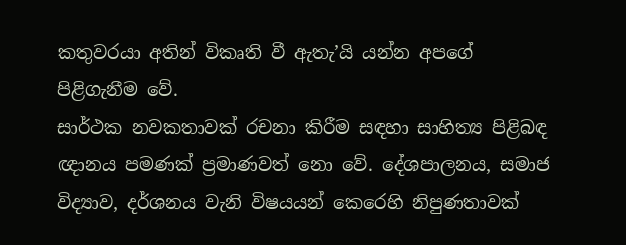කතුවරයා අතින් විකෘති වී ඇතැ’යි යන්න අපගේ පිළිගැනීම වේ.
සාර්ථක නවකතාවක් රචනා කිරීම සඳහා සාහිත්‍ය පිළිබඳ ඥානය පමණක් ප්‍රමාණවත් නො වේ. දේශපාලනය, සමාජ විද්‍යාව, දර්ශනය වැනි විෂයයන් කෙරෙහි නිපුණතාවක්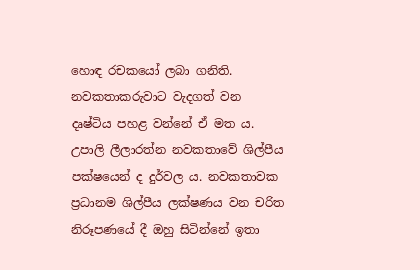හොඳ රචකයෝ ලබා ගනිති. නවකතාකරුවාට වැදගත් වන දෘෂ්ටිය පහළ වන්නේ ඒ මත ය. උපාලි ලීලාරත්න නවකතාවේ ශිල්පීය පක්ෂයෙන් ද දුර්වල ය. නවකතාවක ප්‍රධානම ශිල්පීය ලක්ෂණය වන චරිත නිරූපණයේ දී ඔහු සිටින්නේ ඉතා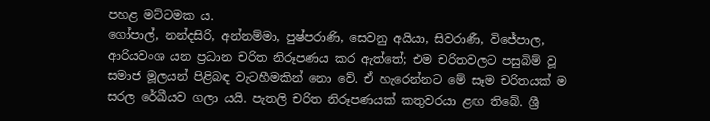පහළ මට්ටමක ය.
ගෝපාල්, නන්දසිරි, අන්නම්මා, පුෂ්පරාණි, සෙවනු අයියා, සිවරාණී, විජේපාල, ආරියවංශ යන ප්‍රධාන චරිත නිරූපණය කර ඇත්තේ; එම චරිතවලට පසුබිම් වූ සමාජ මූලයන් පිළිබඳ වැටහීමකින් නො වේ. ඒ හැරෙන්නට මේ සෑම චරිතයක් ම සරල රේඛීයව ගලා යයි. පැතලි චරිත නිරූපණයක් කතුවරයා ළඟ තිබේ. ශ්‍රී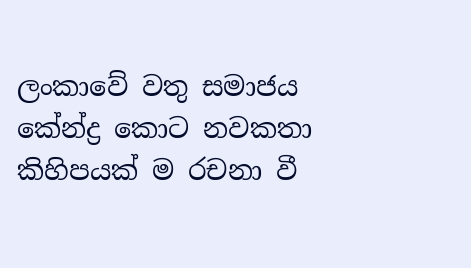ලංකාවේ වතු සමාජය කේන්ද්‍ර කොට නවකතා කිහිපයක් ම රචනා වී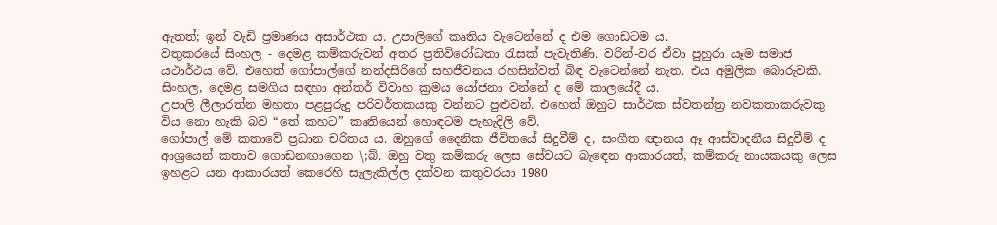ඇතත්; ඉන් වැඩි ප්‍රමාණය අසාර්ථක ය. උපාලිගේ කෘතිය වැටෙන්නේ ද එම ගොඩටම ය.
වතුකරයේ සිංහල - දෙමළ කම්කරුවන් අතර ප්‍රතිවිරෝධතා රැසක් පැවැතිණි. වරින්-වර ඒවා පුහුරා යෑම සමාජ යථාර්ථය වේ. එහෙත් ගෝපාල්ගේ නන්දසිරිගේ සහජීවනය රහසින්වත් බිඳ වැටෙන්නේ නැත. එය අමුලික බොරුවකි. සිංහල, දෙමළ සමගිය සඳහා අන්තර් විවාහ ක්‍රමය යෝජනා වන්නේ ද මේ කාලයේදී ය.
උපාලි ලීලාරත්න මහතා පළපුරුදු පරිවර්තකයකු වන්නට පුළුවන්. එහෙත් ඔහුට සාර්ථක ස්වතන්ත්‍ර නවකතාකරුවකු විය නො හැකි බව “තේ කහට” කෘතියෙන් හොඳටම පැහැදිලි වේ.
ගෝපාල් මේ කතාවේ ප්‍රධාන චරිතය ය. ඔහුගේ දෛනික ජීවිතයේ සිදුවීම් ද, සංගීත ඥානය ඈ ආස්වාදනීය සිදුවීම් ද ආශ්‍රයෙන් කතාව ගොඩනඟාගෙන \;බ්. ඔහු වතු කම්කරු ලෙස සේවයට බැඳෙන ආකාරයත්, කම්කරු නායකයකු ලෙස ඉහළට යන ආකාරයත් කෙරෙහි සැලැකිල්ල දක්වන කතුවරයා 1980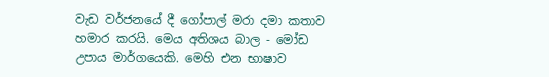වැඩ වර්ජනයේ දී ගෝපාල් මරා දමා කතාව හමාර කරයි. මෙය අතිශය බාල - මෝඩ උපාය මාර්ගයෙකි. මෙහි එන භාෂාව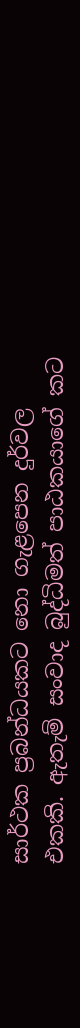සාර්ථක ප්‍රබන්ධයකට නො ගැළපෙන දුර්වල එකකි. ඇතැම් සංවාද බුද්ධිමත් පාඨකයාගේ කට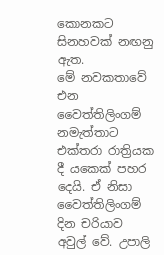කොනකට සිනහවක් නඟනු ඇත.
මේ නවකතාවේ එන වෛත්තිලිංගම් නමැත්තාට එක්තරා රාත්‍රියක දී යකෙක් පහර දෙයි. ඒ නිසා වෛත්තිලිංගම් දින චරියාව අවුල් වේ. උපාලි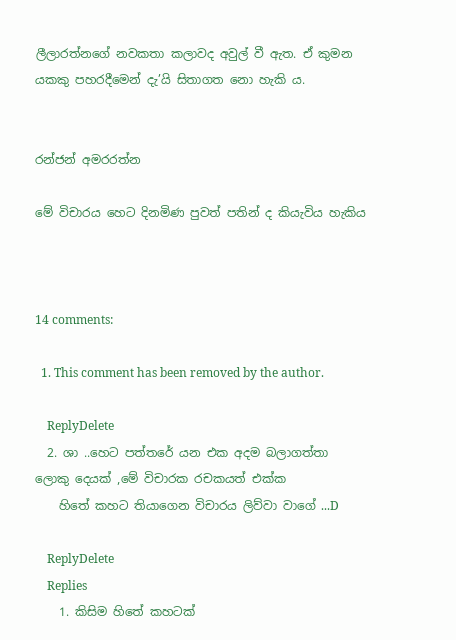ලීලාරත්නගේ නවකතා කලාවද අවුල් වී ඇත. ඒ කුමන යකකු පහරදීමෙන් දැ’යි සිතාගත නො හැකි ය.


රන්ජන් අමරරත්න

මේ විචාරය හෙට දිනමිණ පුවත් පතින් ද කියැවිය හැකිය



14 comments:

  1. This comment has been removed by the author.

    ReplyDelete
  2. ශා ..හෙට පත්තරේ යන එක අදම බලාගත්තා ලොකු දෙයක් ,මේ විචාරක රචකයත් එක්ක
    හිතේ කහට තියාගෙන විචාරය ලිව්වා වාගේ ...D

    ReplyDelete
    Replies
    1. කිසිම හිතේ කහටක්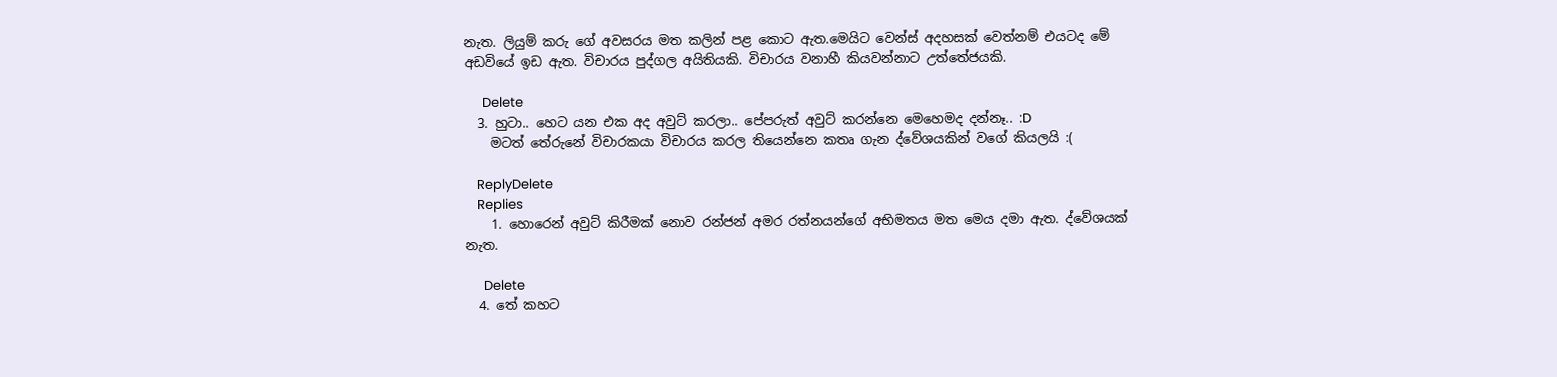නැත. ලියුම් කරු ගේ අවසරය මත කලින් පළ කොට ඇත.මෙයිට වෙන්ස් අදහසක් වෙත්නම් එයටද මේ අඩවියේ ඉඩ ඇත. විචාරය පුද්ගල අයිතියකි. විචාරය වනාහී කියවන්නාට උත්තේජයකි.

      Delete
  3. හුටා.. හෙට යන එක අද අවුට් කරලා.. පේපරුත් අවුට් කරන්නෙ මෙහෙමද දන්නෑ.. :D
    මටත් තේරුනේ විචාරකයා විචාරය කරල තියෙන්නෙ කතෘ ගැන ද්වේශයකින් වගේ කියලයි :(

    ReplyDelete
    Replies
    1. හොරෙන් අවුට් කිරීමක් නොව රන්ජන් අමර රත්නයන්ගේ අභිමතය මත මෙය දමා ඇත. ද්වේශයක් නැත.

      Delete
  4. තේ කහට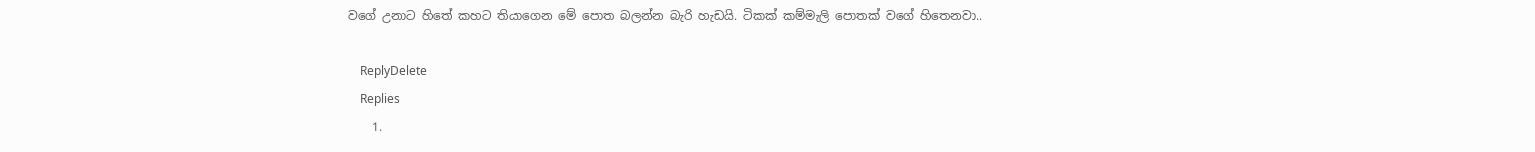වගේ උනාට හිතේ කහට තියාගෙන මේ පොත බලන්න බැරි හැඩයි. ටිකක් කම්මැලි පොතක් වගේ හිතෙනවා..

    ReplyDelete
    Replies
    1.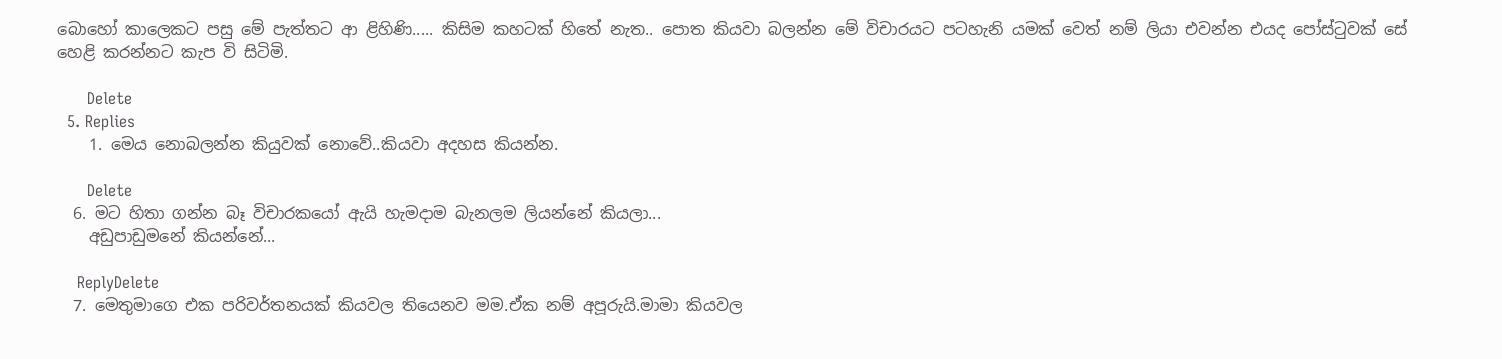බොහෝ කාලෙකට පසු මේ පැත්තට ආ ළිහිණි..... කිසිම කහටක් හිතේ නැත.. පොත කියවා බලන්න මේ විචාරයට පටහැනි යමක් වෙත් නම් ලියා එවන්න එයද පෝස්ටුවක් සේ හෙළි කරන්නට කැප වි සිටිමි.

      Delete
  5. Replies
    1. මෙය නොබලන්න කියුවක් නොවේ..කියවා අදහස කියන්න.

      Delete
  6. මට හිතා ගන්න බෑ විචාරකයෝ ඇයි හැමදාම බැනලම ලියන්නේ කියලා...
    අඩුපාඩුමනේ කියන්නේ...

    ReplyDelete
  7. මෙතුමාගෙ එක පරිවර්තනයක් කියවල තියෙනව මම.ඒක නම් අපූරුයි.මාමා කියවල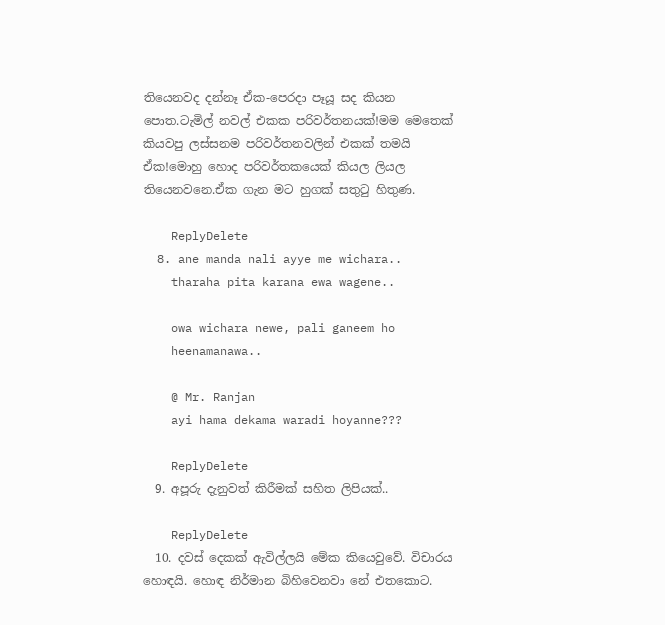තියෙනවද දන්නෑ ඒක-පෙරදා පෑයූ සද කියන පොත.ටැමිල් නවල් එකක පරිවර්තනයක්!මම මෙතෙක් කියවපු ලස්සනම පරිවර්තනවලින් එකක් තමයි ඒක!මොහු හොද පරිවර්තකයෙක් කියල ලියල තියෙනවනෙ.ඒක ගැන මට හුගක් සතුටු හිතුණ.

    ReplyDelete
  8. ane manda nali ayye me wichara..
    tharaha pita karana ewa wagene..

    owa wichara newe, pali ganeem ho
    heenamanawa..

    @ Mr. Ranjan
    ayi hama dekama waradi hoyanne???

    ReplyDelete
  9. අපූරු දැනුවත් කිරීමක් සහිත ලිපියක්..

    ReplyDelete
  10. දවස් දෙකක් ඇවිල්ලයි මේක කියෙවුවේ. විචාරය හොඳයි. හොඳ නිර්මාන බිහිවෙනවා නේ එතකොට.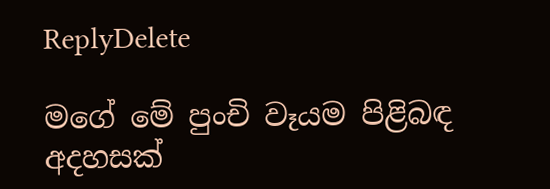ReplyDelete

මගේ මේ පුංචි වෑයම පිළිබඳ අදහසක්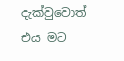දැක්වුවොත් එය මට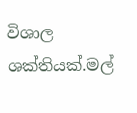විශාල ශක්තියක්.මල්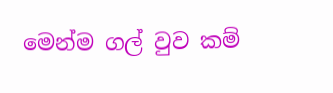මෙන්ම ගල් වුව කම්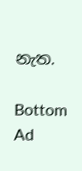නැත.

Bottom Ad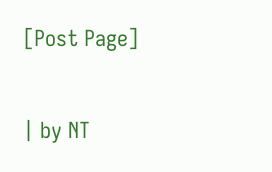[Post Page]

| by NT